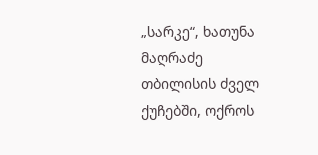„სარკე“, ხათუნა მაღრაძე
თბილისის ძველ ქუჩებში, ოქროს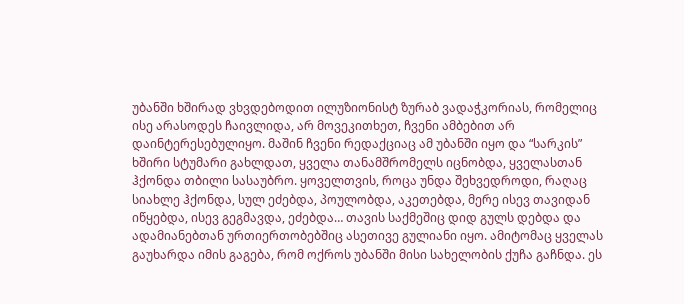უბანში ხშირად ვხვდებოდით ილუზიონისტ ზურაბ ვადაჭკორიას, რომელიც ისე არასოდეს ჩაივლიდა, არ მოვეკითხეთ, ჩვენი ამბებით არ დაინტერესებულიყო. მაშინ ჩვენი რედაქციაც ამ უბანში იყო და “სარკის” ხშირი სტუმარი გახლდათ, ყველა თანამშრომელს იცნობდა, ყველასთან ჰქონდა თბილი სასაუბრო. ყოველთვის, როცა უნდა შეხვედროდი, რაღაც სიახლე ჰქონდა, სულ ეძებდა, პოულობდა, აკეთებდა, მერე ისევ თავიდან იწყებდა, ისევ გეგმავდა, ეძებდა… თავის საქმეშიც დიდ გულს დებდა და ადამიანებთან ურთიერთობებშიც ასეთივე გულიანი იყო. ამიტომაც ყველას გაუხარდა იმის გაგება, რომ ოქროს უბანში მისი სახელობის ქუჩა გაჩნდა. ეს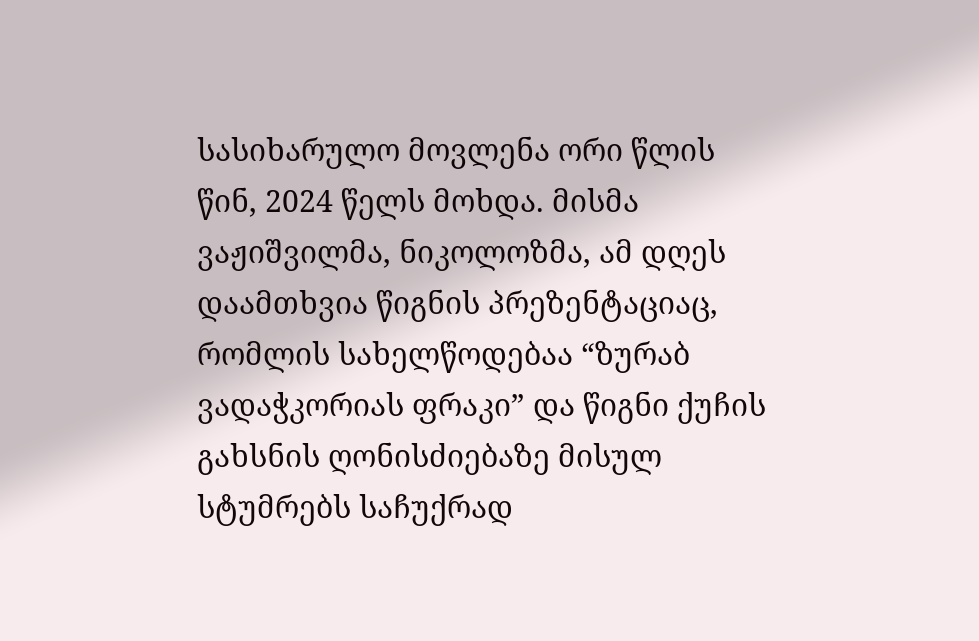სასიხარულო მოვლენა ორი წლის წინ, 2024 წელს მოხდა. მისმა ვაჟიშვილმა, ნიკოლოზმა, ამ დღეს დაამთხვია წიგნის პრეზენტაციაც, რომლის სახელწოდებაა “ზურაბ ვადაჭკორიას ფრაკი” და წიგნი ქუჩის გახსნის ღონისძიებაზე მისულ სტუმრებს საჩუქრად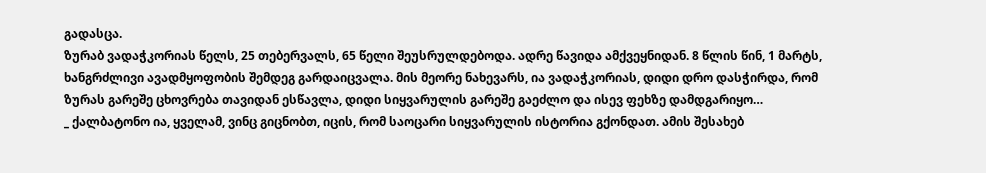გადასცა.
ზურაბ ვადაჭკორიას წელს, 25 თებერვალს, 65 წელი შეუსრულდებოდა. ადრე წავიდა ამქვეყნიდან. 8 წლის წინ, 1 მარტს, ხანგრძლივი ავადმყოფობის შემდეგ გარდაიცვალა. მის მეორე ნახევარს, ია ვადაჭკორიას, დიდი დრო დასჭირდა, რომ ზურას გარეშე ცხოვრება თავიდან ესწავლა, დიდი სიყვარულის გარეშე გაეძლო და ისევ ფეხზე დამდგარიყო…
_ ქალბატონო ია, ყველამ, ვინც გიცნობთ, იცის, რომ საოცარი სიყვარულის ისტორია გქონდათ. ამის შესახებ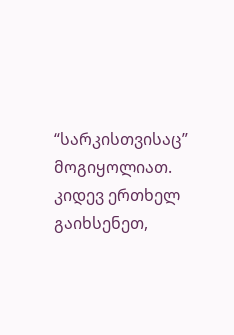“სარკისთვისაც” მოგიყოლიათ. კიდევ ერთხელ გაიხსენეთ,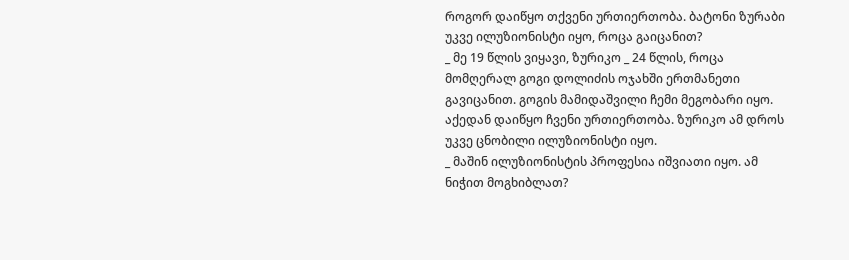როგორ დაიწყო თქვენი ურთიერთობა. ბატონი ზურაბი უკვე ილუზიონისტი იყო, როცა გაიცანით?
_ მე 19 წლის ვიყავი, ზურიკო _ 24 წლის, როცა მომღერალ გოგი დოლიძის ოჯახში ერთმანეთი გავიცანით. გოგის მამიდაშვილი ჩემი მეგობარი იყო. აქედან დაიწყო ჩვენი ურთიერთობა. ზურიკო ამ დროს უკვე ცნობილი ილუზიონისტი იყო.
_ მაშინ ილუზიონისტის პროფესია იშვიათი იყო. ამ ნიჭით მოგხიბლათ?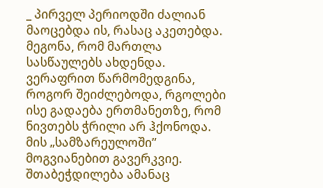_ პირველ პერიოდში ძალიან მაოცებდა ის, რასაც აკეთებდა. მეგონა, რომ მართლა სასწაულებს ახდენდა. ვერაფრით წარმომედგინა, როგორ შეიძლებოდა, რგოლები ისე გადაება ერთმანეთზე, რომ ნივთებს ჭრილი არ ჰქონოდა. მის „სამზარეულოში” მოგვიანებით გავერკვიე. შთაბეჭდილება ამანაც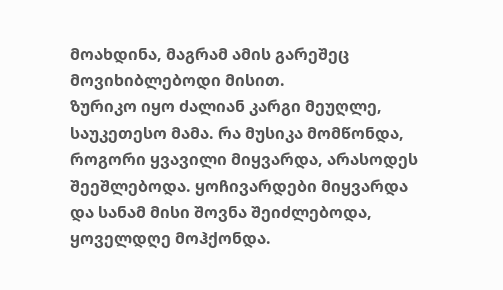მოახდინა, მაგრამ ამის გარეშეც მოვიხიბლებოდი მისით.
ზურიკო იყო ძალიან კარგი მეუღლე, საუკეთესო მამა. რა მუსიკა მომწონდა, როგორი ყვავილი მიყვარდა, არასოდეს შეეშლებოდა. ყოჩივარდები მიყვარდა და სანამ მისი შოვნა შეიძლებოდა, ყოველდღე მოჰქონდა.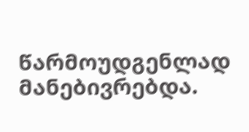წარმოუდგენლად მანებივრებდა.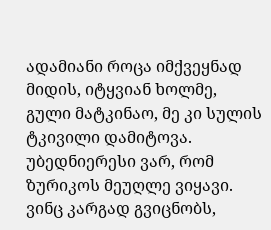ადამიანი როცა იმქვეყნად მიდის, იტყვიან ხოლმე, გული მატკინაო, მე კი სულის ტკივილი დამიტოვა.
უბედნიერესი ვარ, რომ ზურიკოს მეუღლე ვიყავი. ვინც კარგად გვიცნობს,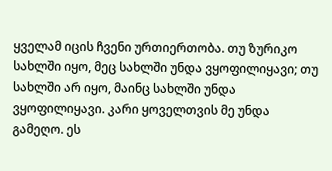ყველამ იცის ჩვენი ურთიერთობა. თუ ზურიკო სახლში იყო, მეც სახლში უნდა ვყოფილიყავი; თუ სახლში არ იყო, მაინც სახლში უნდა ვყოფილიყავი. კარი ყოველთვის მე უნდა გამეღო. ეს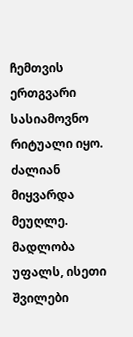ჩემთვის ერთგვარი სასიამოვნო რიტუალი იყო. ძალიან მიყვარდა მეუღლე. მადლობა უფალს, ისეთი შვილები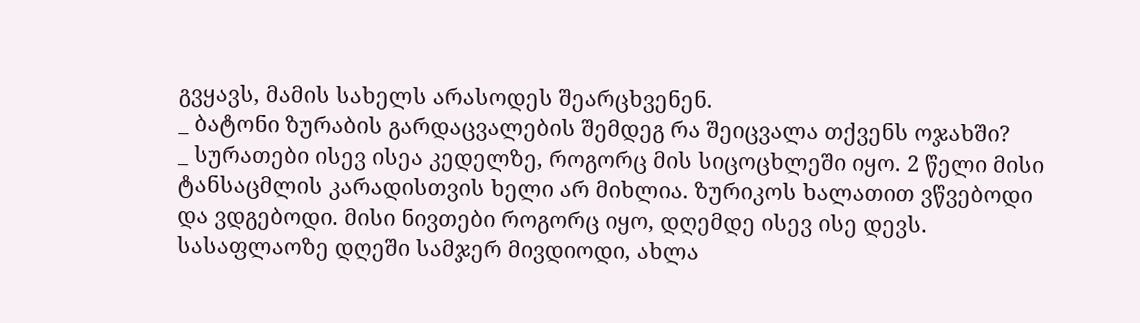გვყავს, მამის სახელს არასოდეს შეარცხვენენ.
_ ბატონი ზურაბის გარდაცვალების შემდეგ რა შეიცვალა თქვენს ოჯახში?
_ სურათები ისევ ისეა კედელზე, როგორც მის სიცოცხლეში იყო. 2 წელი მისი ტანსაცმლის კარადისთვის ხელი არ მიხლია. ზურიკოს ხალათით ვწვებოდი და ვდგებოდი. მისი ნივთები როგორც იყო, დღემდე ისევ ისე დევს.
სასაფლაოზე დღეში სამჯერ მივდიოდი, ახლა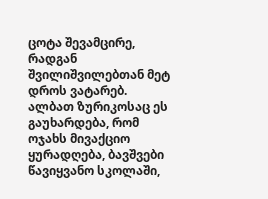ცოტა შევამცირე, რადგან შვილიშვილებთან მეტ დროს ვატარებ. ალბათ ზურიკოსაც ეს გაუხარდება, რომ ოჯახს მივაქციო ყურადღება, ბავშვები წავიყვანო სკოლაში,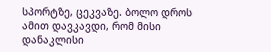სპორტზე, ცეკვაზე. ბოლო დროს ამით დავკავდი, რომ მისი დანაკლისი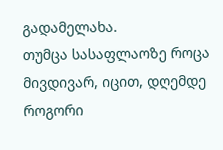გადამელახა.
თუმცა სასაფლაოზე როცა მივდივარ, იცით, დღემდე როგორი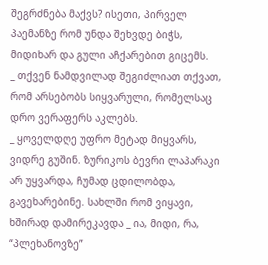შეგრძნება მაქვს? ისეთი, პირველ პაემანზე რომ უნდა შეხვდე ბიჭს, მიდიხარ და გული აჩქარებით გიცემს.
_ თქვენ ნამდვილად შეგიძლიათ თქვათ, რომ არსებობს სიყვარული, რომელსაც დრო ვერაფერს აკლებს.
_ ყოველდღე უფრო მეტად მიყვარს, ვიდრე გუშინ. ზურიკოს ბევრი ლაპარაკი არ უყვარდა, ჩუმად ცდილობდა, გავეხარებინე. სახლში რომ ვიყავი, ხშირად დამირეკავდა _ ია, მიდი, რა, “პლეხანოვზე”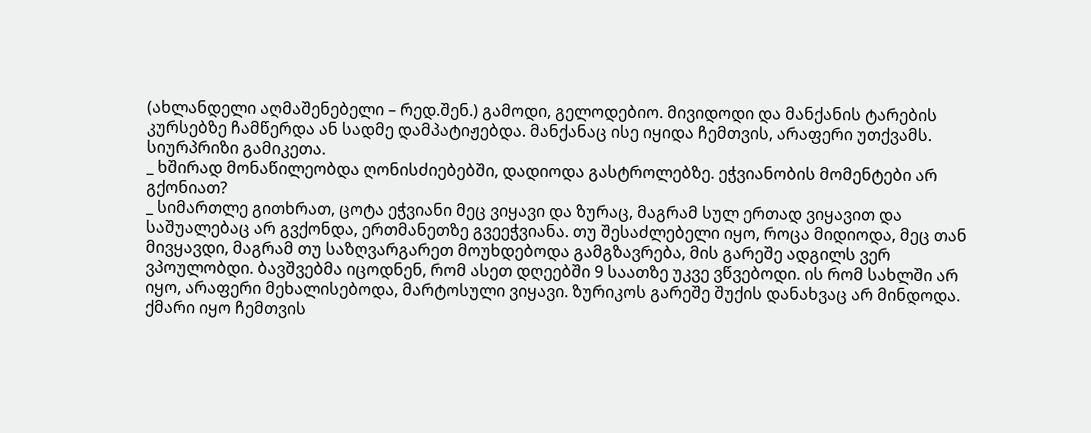(ახლანდელი აღმაშენებელი – რედ.შენ.) გამოდი, გელოდებიო. მივიდოდი და მანქანის ტარების კურსებზე ჩამწერდა ან სადმე დამპატიჟებდა. მანქანაც ისე იყიდა ჩემთვის, არაფერი უთქვამს. სიურპრიზი გამიკეთა.
_ ხშირად მონაწილეობდა ღონისძიებებში, დადიოდა გასტროლებზე. ეჭვიანობის მომენტები არ გქონიათ?
_ სიმართლე გითხრათ, ცოტა ეჭვიანი მეც ვიყავი და ზურაც, მაგრამ სულ ერთად ვიყავით და საშუალებაც არ გვქონდა, ერთმანეთზე გვეეჭვიანა. თუ შესაძლებელი იყო, როცა მიდიოდა, მეც თან მივყავდი, მაგრამ თუ საზღვარგარეთ მოუხდებოდა გამგზავრება, მის გარეშე ადგილს ვერ ვპოულობდი. ბავშვებმა იცოდნენ, რომ ასეთ დღეებში 9 საათზე უკვე ვწვებოდი. ის რომ სახლში არ იყო, არაფერი მეხალისებოდა, მარტოსული ვიყავი. ზურიკოს გარეშე შუქის დანახვაც არ მინდოდა. ქმარი იყო ჩემთვის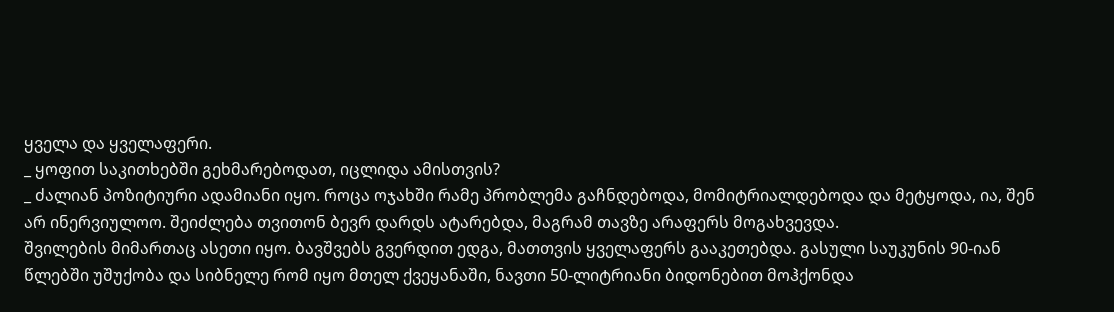ყველა და ყველაფერი.
_ ყოფით საკითხებში გეხმარებოდათ, იცლიდა ამისთვის?
_ ძალიან პოზიტიური ადამიანი იყო. როცა ოჯახში რამე პრობლემა გაჩნდებოდა, მომიტრიალდებოდა და მეტყოდა, ია, შენ არ ინერვიულოო. შეიძლება თვითონ ბევრ დარდს ატარებდა, მაგრამ თავზე არაფერს მოგახვევდა.
შვილების მიმართაც ასეთი იყო. ბავშვებს გვერდით ედგა, მათთვის ყველაფერს გააკეთებდა. გასული საუკუნის 90-იან წლებში უშუქობა და სიბნელე რომ იყო მთელ ქვეყანაში, ნავთი 50-ლიტრიანი ბიდონებით მოჰქონდა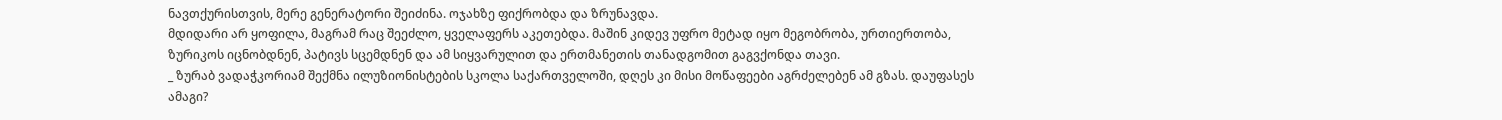ნავთქურისთვის, მერე გენერატორი შეიძინა. ოჯახზე ფიქრობდა და ზრუნავდა.
მდიდარი არ ყოფილა, მაგრამ რაც შეეძლო, ყველაფერს აკეთებდა. მაშინ კიდევ უფრო მეტად იყო მეგობრობა, ურთიერთობა, ზურიკოს იცნობდნენ, პატივს სცემდნენ და ამ სიყვარულით და ერთმანეთის თანადგომით გაგვქონდა თავი.
_ ზურაბ ვადაჭკორიამ შექმნა ილუზიონისტების სკოლა საქართველოში, დღეს კი მისი მოწაფეები აგრძელებენ ამ გზას. დაუფასეს ამაგი?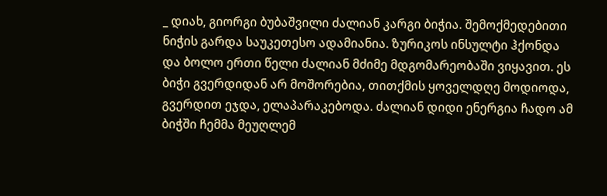_ დიახ, გიორგი ბუბაშვილი ძალიან კარგი ბიჭია. შემოქმედებითი ნიჭის გარდა საუკეთესო ადამიანია. ზურიკოს ინსულტი ჰქონდა და ბოლო ერთი წელი ძალიან მძიმე მდგომარეობაში ვიყავით. ეს ბიჭი გვერდიდან არ მოშორებია, თითქმის ყოველდღე მოდიოდა, გვერდით ეჯდა, ელაპარაკებოდა. ძალიან დიდი ენერგია ჩადო ამ ბიჭში ჩემმა მეუღლემ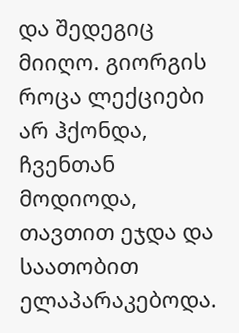და შედეგიც მიიღო. გიორგის როცა ლექციები არ ჰქონდა, ჩვენთან მოდიოდა, თავთით ეჯდა და საათობით ელაპარაკებოდა.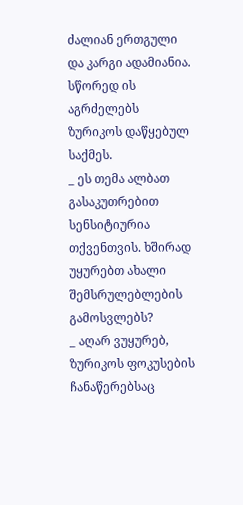ძალიან ერთგული და კარგი ადამიანია. სწორედ ის აგრძელებს ზურიკოს დაწყებულ საქმეს.
_ ეს თემა ალბათ გასაკუთრებით სენსიტიურია თქვენთვის. ხშირად უყურებთ ახალი შემსრულებლების გამოსვლებს?
_ აღარ ვუყურებ, ზურიკოს ფოკუსების ჩანაწერებსაც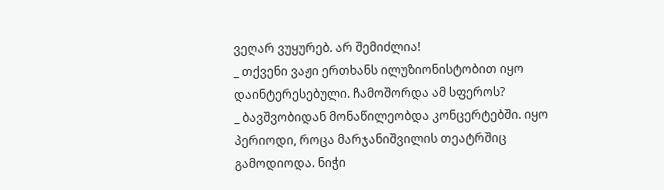ვეღარ ვუყურებ. არ შემიძლია!
_ თქვენი ვაჟი ერთხანს ილუზიონისტობით იყო დაინტერესებული. ჩამოშორდა ამ სფეროს?
_ ბავშვობიდან მონაწილეობდა კონცერტებში. იყო პერიოდი, როცა მარჯანიშვილის თეატრშიც გამოდიოდა. ნიჭი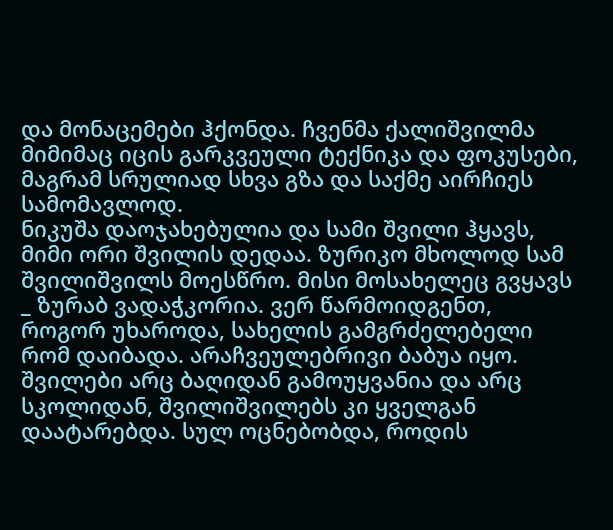და მონაცემები ჰქონდა. ჩვენმა ქალიშვილმა მიმიმაც იცის გარკვეული ტექნიკა და ფოკუსები, მაგრამ სრულიად სხვა გზა და საქმე აირჩიეს სამომავლოდ.
ნიკუშა დაოჯახებულია და სამი შვილი ჰყავს, მიმი ორი შვილის დედაა. ზურიკო მხოლოდ სამ შვილიშვილს მოესწრო. მისი მოსახელეც გვყავს _ ზურაბ ვადაჭკორია. ვერ წარმოიდგენთ, როგორ უხაროდა, სახელის გამგრძელებელი რომ დაიბადა. არაჩვეულებრივი ბაბუა იყო. შვილები არც ბაღიდან გამოუყვანია და არც სკოლიდან, შვილიშვილებს კი ყველგან დაატარებდა. სულ ოცნებობდა, როდის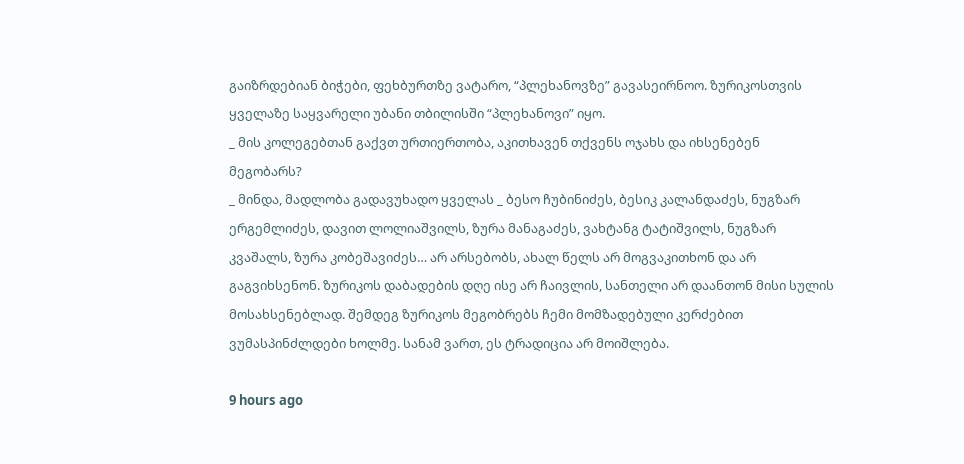გაიზრდებიან ბიჭები, ფეხბურთზე ვატარო, “პლეხანოვზე” გავასეირნოო. ზურიკოსთვის ყველაზე საყვარელი უბანი თბილისში “პლეხანოვი” იყო.
_ მის კოლეგებთან გაქვთ ურთიერთობა, აკითხავენ თქვენს ოჯახს და იხსენებენ მეგობარს?
_ მინდა, მადლობა გადავუხადო ყველას _ ბესო ჩუბინიძეს, ბესიკ კალანდაძეს, ნუგზარ ერგემლიძეს, დავით ლოლიაშვილს, ზურა მანაგაძეს, ვახტანგ ტატიშვილს, ნუგზარ კვაშალს, ზურა კობეშავიძეს… არ არსებობს, ახალ წელს არ მოგვაკითხონ და არ გაგვიხსენონ. ზურიკოს დაბადების დღე ისე არ ჩაივლის, სანთელი არ დაანთონ მისი სულის მოსახსენებლად. შემდეგ ზურიკოს მეგობრებს ჩემი მომზადებული კერძებით ვუმასპინძლდები ხოლმე. სანამ ვართ, ეს ტრადიცია არ მოიშლება.

9 hours ago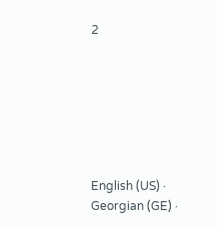2







English (US) ·
Georgian (GE) ·